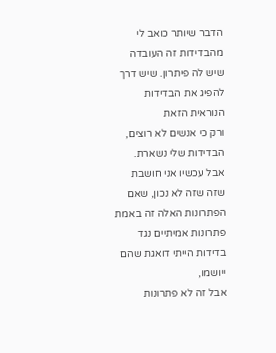הדבר שיותר כואב לי מהבדידות זה העובדה שיש לה פיתרון. שיש דרך להפיג את הבדידות הנוראית הזאת
ורק כי אנשים לא רוצים, הבדידות שלי נשארת.
אבל עכשיו אני חושבת שזה שזה לא נכון, שאם הפתרונות האלה זה באמת פתרונות אמיתיים נגד בדידות הייתי דואגת שהם ייושמו,
אבל זה לא פתרונות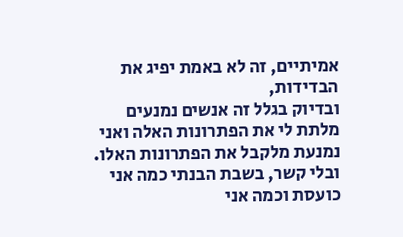אמיתיים, זה לא באמת יפיג את הבדידות,
ובדיוק בגלל זה אנשים נמנעים מלתת לי את הפתרונות האלה ואני נמנעת מלקבל את הפתרונות האלו.
ובלי קשר, בשבת הבנתי כמה אני כועסת וכמה אני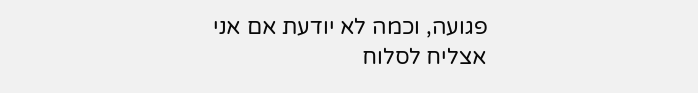פגועה, וכמה לא יודעת אם אני אצליח לסלוח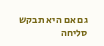גם אם היא תבקש סליחה